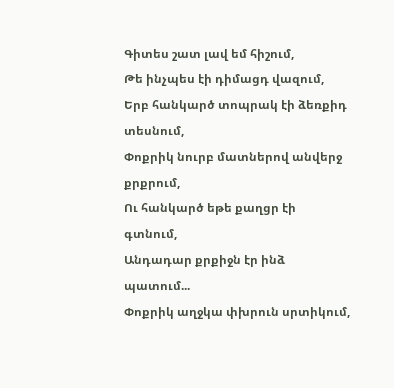Գիտես շատ լավ եմ հիշում,
Թե ինչպես էի դիմացդ վազում,
Երբ հանկարծ տոպրակ էի ձեռքիդ տեսնում,
Փոքրիկ նուրբ մատներով անվերջ քրքրում,
Ու հանկարծ եթե քաղցր էի գտնում,
Անդադար քրքիջն էր ինձ պատում...
Փոքրիկ աղջկա փխրուն սրտիկում,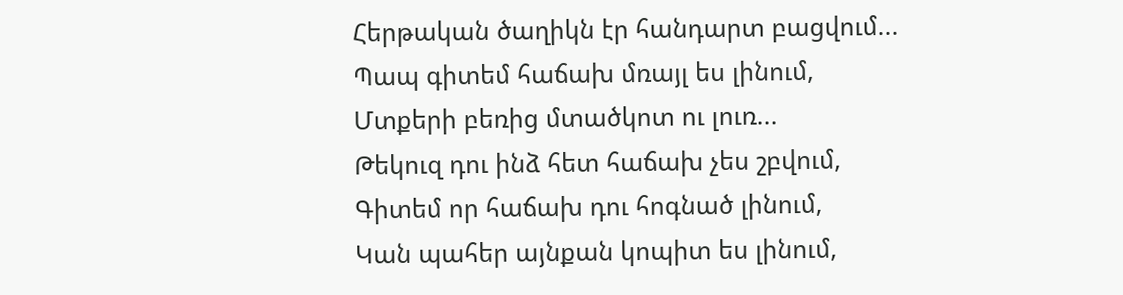Հերթական ծաղիկն էր հանդարտ բացվում...
Պապ գիտեմ հաճախ մռայլ ես լինում,
Մտքերի բեռից մտածկոտ ու լուռ...
Թեկուզ դու ինձ հետ հաճախ չես շբվում,
Գիտեմ որ հաճախ դու հոգնած լինում,
Կան պահեր այնքան կոպիտ ես լինում,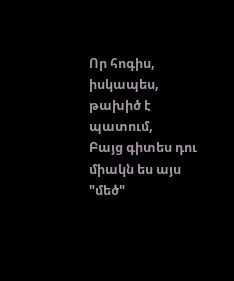Որ հոգիս, իսկապես, թախիծ է պատում,
Բայց գիտես դու միակն ես այս "մեծ"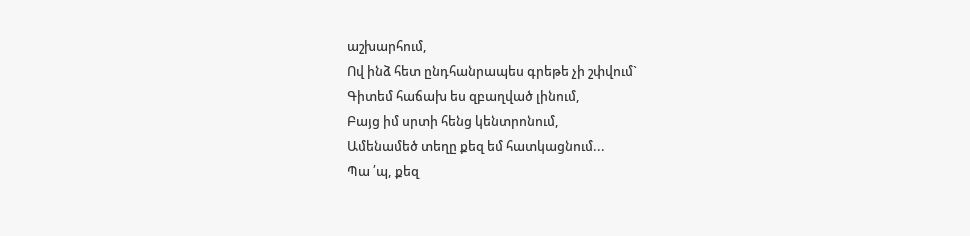աշխարհում,
Ով ինձ հետ ընդհանրապես գրեթե չի շփվում`
Գիտեմ հաճախ ես զբաղված լինում,
Բայց իմ սրտի հենց կենտրոնում,
Ամենամեծ տեղը քեզ եմ հատկացնում...
Պա ՛պ, քեզ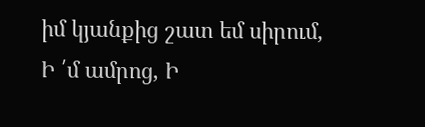իմ կյանքից շատ եմ սիրում,
Ի ՛մ ամրոց, Ի